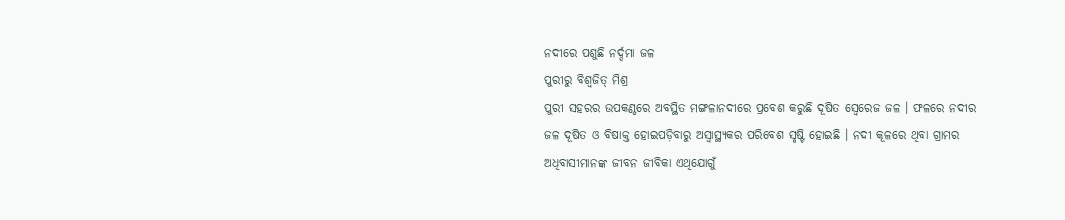ନଦୀରେ ପଶୁଛି ନର୍ଦ୍ଦମା ଜଳ
ପୁରୀରୁ ବିଶ୍ୱଜିତ୍ ମିଶ୍ର
ପୁରୀ ସହରର ଉପକଣ୍ଠରେ ଅବସ୍ଥିତ ମଙ୍ଗଳାନଦୀରେ ପ୍ରବେଶ କରୁଛି ଦୂଷିତ ସ୍ୱେରେଜ ଜଳ । ଫଳରେ ନଦୀର ଜଳ ଦୂଷିତ ଓ ବିଷାକ୍ତ ହୋଇପଡ଼ିବାରୁ ଅସ୍ୱାସ୍ଥ୍ୟକର ପରିବେଶ ସୃଷ୍ଟି ହୋଇଛି । ନଦୀ କୂଳରେ ଥିବା ଗ୍ରାମର ଅଧିବାସୀମାନଙ୍କ ଜୀବନ ଜୀବିକା ଏଥିଯୋଗୁଁ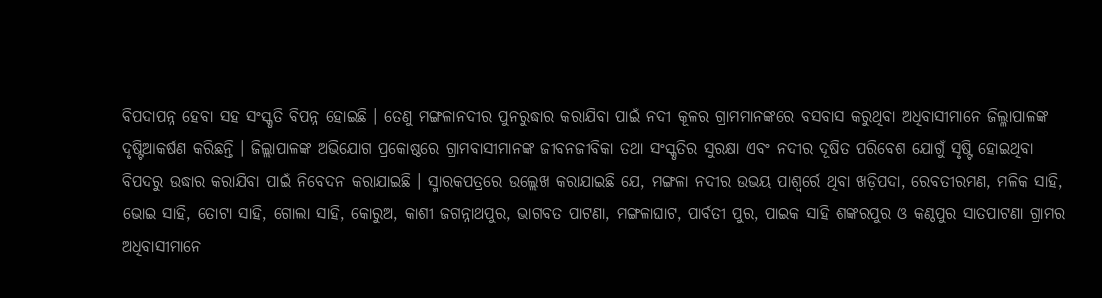ବିପଦାପନ୍ନ ହେବା ସହ ସଂସ୍କୃତି ବିପନ୍ନ ହୋଇଛି । ତେଣୁ ମଙ୍ଗଳାନଦୀର ପୁନରୁଦ୍ଧାର କରାଯିବା ପାଇଁ ନଦୀ କୂଳର ଗ୍ରାମମାନଙ୍କରେ ବସବାସ କରୁଥିବା ଅଧିବାସୀମାନେ ଜିଲ୍ଳାପାଳଙ୍କ ଦୃଷ୍ଟିଆକର୍ଷଣ କରିଛନ୍ତି । ଜିଲ୍ଲାପାଳଙ୍କ ଅଭିଯୋଗ ପ୍ରକୋଷ୍ଠରେ ଗ୍ରାମବାସୀମାନଙ୍କ ଜୀବନଜୀବିକା ତଥା ସଂସ୍କୃତିର ସୁରକ୍ଷା ଏବଂ ନଦୀର ଦୂଷିତ ପରିବେଶ ଯୋଗୁଁ ସୃଷ୍ଟି ହୋଇଥିବା ବିପଦରୁ ଉଦ୍ଧାର କରାଯିବା ପାଇଁ ନିବେଦନ କରାଯାଇଛି । ସ୍ମାରକପତ୍ରରେ ଉଲ୍ଲେଖ କରାଯାଇଛି ଯେ, ମଙ୍ଗଳା ନଦୀର ଉଭୟ ପାଶ୍ୱର୍ରେ ଥିବା ଖଡ଼ିପଦା, ରେବତୀରମଣ, ମଳିକ ସାହି, ଭୋଇ ସାହି, ତୋଟା ସାହି, ଗୋଲା ସାହି, କୋରୁଅ, କାଶୀ ଜଗନ୍ନାଥପୁର, ଭାଗବତ ପାଟଣା, ମଙ୍ଗଳାଘାଟ, ପାର୍ବତୀ ପୁର, ପାଇକ ସାହି ଶଙ୍କରପୁର ଓ କଣ୍ଠପୁର ସାତପାଟଣା ଗ୍ରାମର ଅଧିବାସୀମାନେ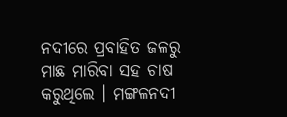ନଦୀରେ ପ୍ରବାହିତ ଜଳରୁ ମାଛ ମାରିବା ସହ ଚାଷ କରୁଥିଲେ । ମଙ୍ଗଳନଦୀ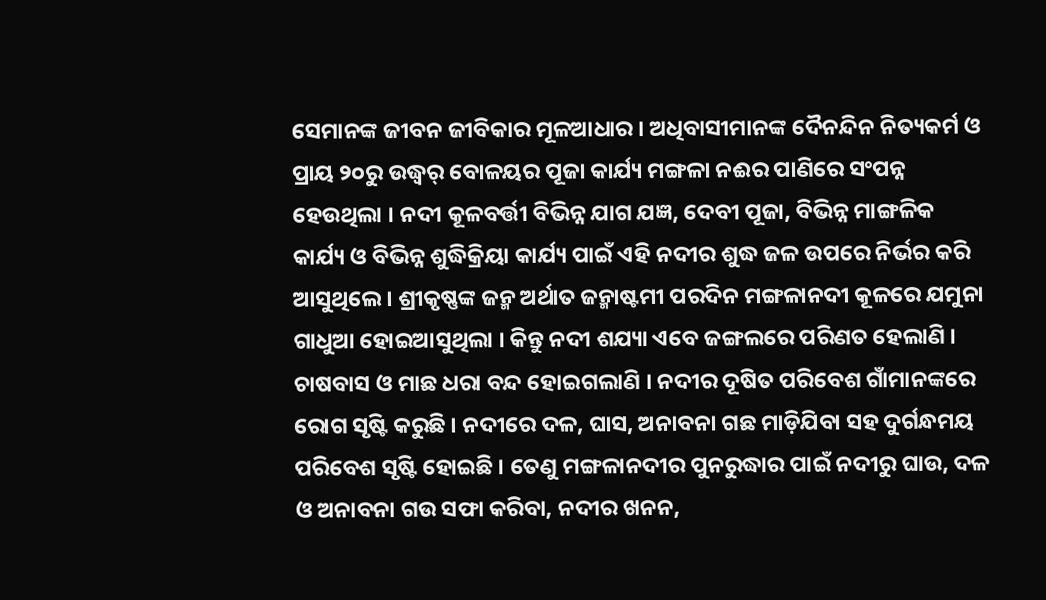ସେମାନଙ୍କ ଜୀବନ ଜୀବିକାର ମୂଳଆଧାର । ଅଧିବାସୀମାନଙ୍କ ଦୈନନ୍ଦିନ ନିତ୍ୟକର୍ମ ଓ ପ୍ରାୟ ୨୦ରୁ ଉଦ୍ଧ୍ୱର୍ ବୋଳୟର ପୂଜା କାର୍ଯ୍ୟ ମଙ୍ଗଳା ନଈର ପାଣିରେ ସଂପନ୍ନ ହେଉଥିଲା । ନଦୀ କୂଳବର୍ତ୍ତୀ ବିଭିନ୍ନ ଯାଗ ଯଜ୍ଞ, ଦେବୀ ପୂଜା, ବିଭିନ୍ନ ମାଙ୍ଗଳିକ କାର୍ଯ୍ୟ ଓ ବିଭିନ୍ନ ଶୁଦ୍ଧିକ୍ରିୟା କାର୍ଯ୍ୟ ପାଇଁ ଏହି ନଦୀର ଶୁଦ୍ଧ ଜଳ ଉପରେ ନିର୍ଭର କରି ଆସୁଥିଲେ । ଶ୍ରୀକୃଷ୍ଣଙ୍କ ଜନ୍ମ ଅର୍ଥାତ ଜନ୍ମାଷ୍ଟମୀ ପରଦିନ ମଙ୍ଗଳାନଦୀ କୂଳରେ ଯମୁନା ଗାଧୁଆ ହୋଇଆସୁଥିଲା । କିନ୍ତୁ ନଦୀ ଶଯ୍ୟା ଏବେ ଜଙ୍ଗଲରେ ପରିଣତ ହେଲାଣି । ଚାଷବାସ ଓ ମାଛ ଧରା ବନ୍ଦ ହୋଇଗଲାଣି । ନଦୀର ଦୂଷିତ ପରିବେଶ ଗାଁମାନଙ୍କରେ ରୋଗ ସୃଷ୍ଟି କରୁଛି । ନଦୀରେ ଦଳ, ଘାସ, ଅନାବନା ଗଛ ମାଡ଼ିଯିବା ସହ ଦୁର୍ଗନ୍ଧମୟ ପରିବେଶ ସୃଷ୍ଟି ହୋଇଛି । ତେଣୁ ମଙ୍ଗଳାନଦୀର ପୁନରୁଦ୍ଧାର ପାଇଁ ନଦୀରୁ ଘାଉ, ଦଳ ଓ ଅନାବନା ଗଉ ସଫା କରିବା, ନଦୀର ଖନନ,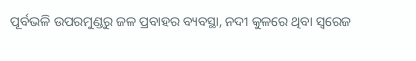ପୂର୍ବଭଳି ଉପରମୁଣ୍ଡରୁ ଜଳ ପ୍ରବାହର ବ୍ୟବସ୍ଥା, ନଦୀ କୁଳରେ ଥିବା ସ୍ୱରେଜ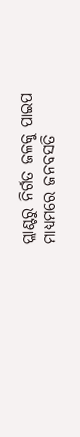ପ୍ଲାଣ୍ଟରୁ ନିର୍ଗତ ଜଳକୁ ପାଇପ ମାଧ୍ୟମରେ ଜନବସତି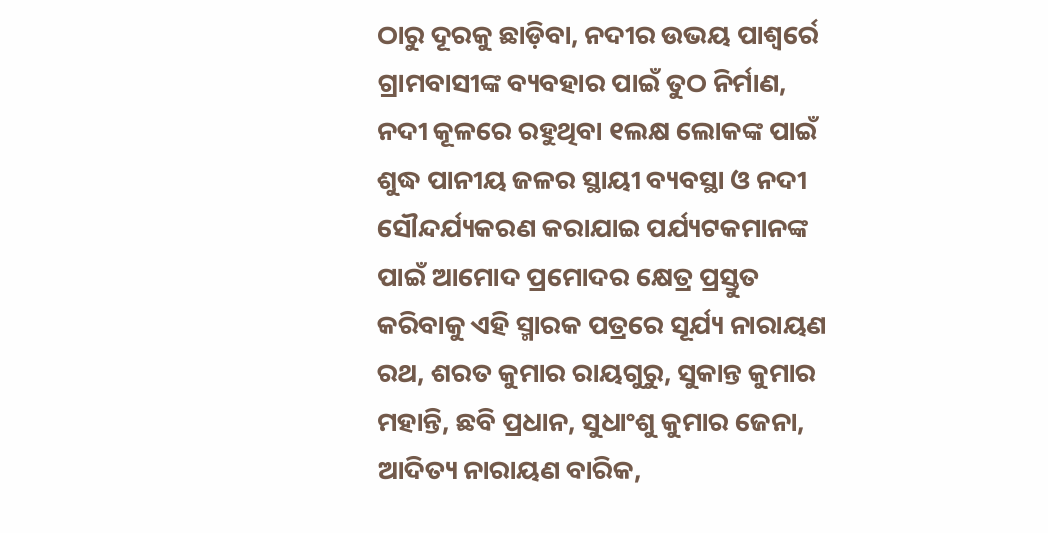ଠାରୁ ଦୂରକୁ ଛାଡ଼ିବା, ନଦୀର ଉଭୟ ପାଶ୍ୱର୍ରେ ଗ୍ରାମବାସୀଙ୍କ ବ୍ୟବହାର ପାଇଁ ତୁଠ ନିର୍ମାଣ, ନଦୀ କୂଳରେ ରହୁଥିବା ୧ଲକ୍ଷ ଲୋକଙ୍କ ପାଇଁ ଶୁଦ୍ଧ ପାନୀୟ ଜଳର ସ୍ଥାୟୀ ବ୍ୟବସ୍ଥା ଓ ନଦୀ ସୌନ୍ଦର୍ଯ୍ୟକରଣ କରାଯାଇ ପର୍ଯ୍ୟଟକମାନଙ୍କ ପାଇଁ ଆମୋଦ ପ୍ରମୋଦର କ୍ଷେତ୍ର ପ୍ରସ୍ତୁତ କରିବାକୁ ଏହି ସ୍ମାରକ ପତ୍ରରେ ସୂର୍ଯ୍ୟ ନାରାୟଣ ରଥ, ଶରତ କୁମାର ରାୟଗୁରୁ, ସୁକାନ୍ତ କୁମାର ମହାନ୍ତି, ଛବି ପ୍ରଧାନ, ସୁଧାଂଶୁ କୁମାର ଜେନା, ଆଦିତ୍ୟ ନାରାୟଣ ବାରିକ,